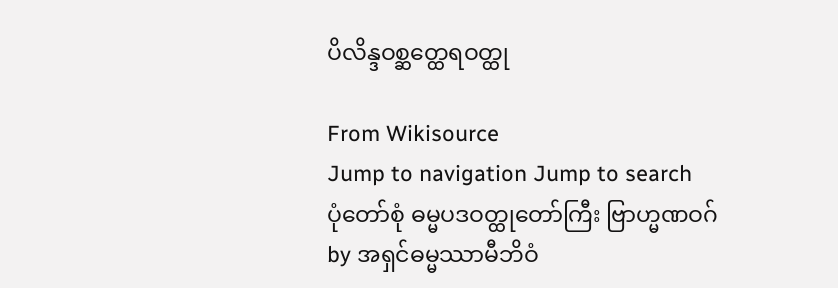ပိလိန္ဒဝစ္ဆတ္ထေရဝတ္ထု

From Wikisource
Jump to navigation Jump to search
ပုံတော်စုံ ဓမ္မပဒဝတ္ထုတော်ကြီး ဗြာဟ္မဏဝဂ်
by အရှင်ဓမ္မဿာမီဘိဝံ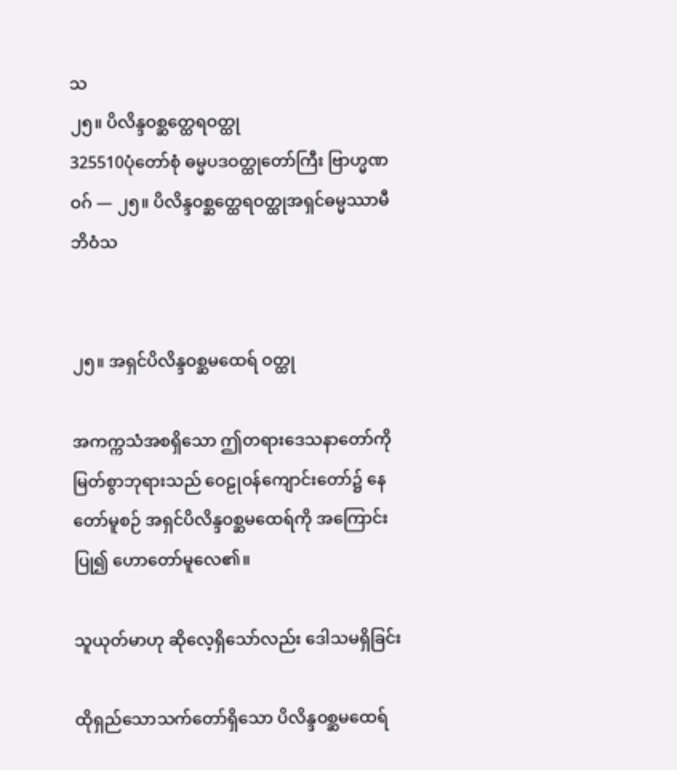သ
၂၅။ ပိလိန္ဒဝစ္ဆတ္ထေရဝတ္ထု
325510ပုံတော်စုံ ဓမ္မပဒဝတ္ထုတော်ကြီး ဗြာဟ္မဏဝဂ် — ၂၅။ ပိလိန္ဒဝစ္ဆတ္ထေရဝတ္ထုအရှင်ဓမ္မဿာမီဘိဝံသ


၂၅။ အရှင်ပိလိန္ဒဝစ္ဆမထေရ် ဝတ္ထု

အကက္ကသံအစရှိသော ဤတရားဒေသနာတော်ကို မြတ်စွာဘုရားသည် ဝေဠုဝန်ကျောင်းတော်၌ နေတော်မူစဉ် အရှင်ပိလိန္ဒဝစ္ဆမထေရ်ကို အကြောင်းပြု၍ ဟောတော်မူလေ၏။

သူယုတ်မာဟု ဆိုလေ့ရှိသော်လည်း ဒေါသမရှိခြင်း

ထိုရှည်သောသက်တော်ရှိသော ပိလိန္ဒဝစ္ဆမထေရ်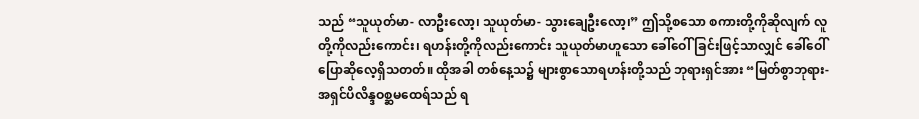သည် “သူယုတ်မာ- လာဦးလော့၊ သူယုတ်မာ- သွားချေဦးလော့၊” ဤသို့စသော စကားတို့ကိုဆိုလျက် လူတို့ကိုလည်းကောင်း၊ ရဟန်းတို့ကိုလည်းကောင်း သူယုတ်မာဟူသော ခေါ်ဝေါ်ခြင်းဖြင့်သာလျှင် ခေါ်ဝေါ်ပြောဆိုလေ့ရှိသတတ်။ ထိုအခါ တစ်နေ့သ၌ များစွာသောရဟန်းတို့သည် ဘုရားရှင်အား “မြတ်စွာဘုရား- အရှင်ပိလိန္ဒဝစ္ဆမထေရ်သည် ရ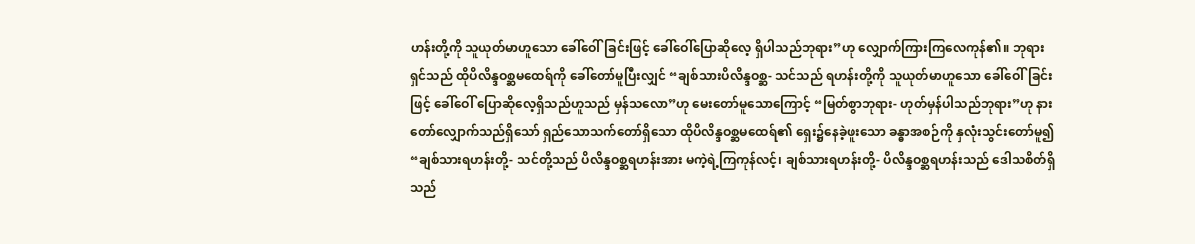ဟန်းတို့ကို သူယုတ်မာဟူသော ခေါ်ဝေါ်ခြင်းဖြင့် ခေါ်ဝေါ်ပြောဆိုလေ့ ရှိပါသည်ဘုရား”ဟု လျှောက်ကြားကြလေကုန်၏။ ဘုရားရှင်သည် ထိုပိလိန္ဒဝစ္ဆမထေရ်ကို ခေါ်တော်မူပြီးလျှင် “ချစ်သားပိလိန္ဒဝစ္ဆ- သင်သည် ရဟန်းတို့ကို သူယုတ်မာဟူသော ခေါ်ဝေါ်ခြင်းဖြင့် ခေါ်ဝေါ် ပြောဆိုလေ့ရှိသည်ဟူသည် မှန်သလော”ဟု မေးတော်မူသောကြောင့် “မြတ်စွာဘုရား- ဟုတ်မှန်ပါသည်ဘုရား”ဟု နားတော်လျှောက်သည်ရှိသော် ရှည်သောသက်တော်ရှိသော ထိုပိလိန္ဒဝစ္ဆမထေရ်၏ ရှေး၌နေခဲ့ဖူးသော ခန္ဓာအစဉ်ကို နှလုံးသွင်းတော်မူ၍ “ချစ်သားရဟန်းတို့- သင်တို့သည် ပိလိန္ဒဝစ္ဆရဟန်းအား မကဲ့ရဲ့ကြကုန်လင့်၊ ချစ်သားရဟန်းတို့- ပိလိန္ဒဝစ္ဆရဟန်းသည် ဒေါသစိတ်ရှိသည်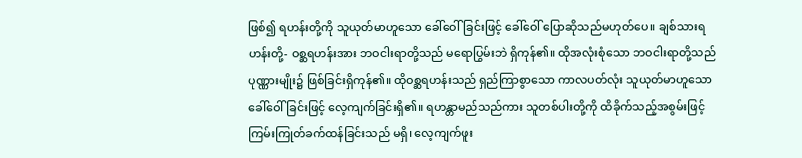ဖြစ်၍ ရဟန်းတို့ကို သူယုတ်မာဟူသော ခေါ်ဝေါ်ခြင်းဖြင့် ခေါ်ဝေါ် ပြောဆိုသည်မဟုတ်ပေ။ ချစ်သားရဟန်းတို့- ဝစ္ဆရဟန်းအား ဘဝငါးရာတို့သည် မရောပြွမ်းဘဲ ရှိကုန်၏။ ထိုအလုံးစုံသော ဘဝငါးရာတို့သည် ပုဏ္ဏားမျိုး၌ ဖြစ်ခြင်းရှိကုန်၏။ ထိုဝစ္ဆရဟန်းသည် ရှည်ကြာစွာသော ကာလပတ်လုံး သူယုတ်မာဟူသော ခေါ်ဝေါ်ခြင်းဖြင့် လေ့ကျက်ခြင်းရှိ၏။ ရဟန္တာမည်သည်ကား သူတစ်ပါးတို့ကို ထိခိုက်သည့်အစွမ်းဖြင့် ကြမ်းကြုတ်ခက်ထန်ခြင်းသည် မရှိ၊ လေ့ကျက်ဖူး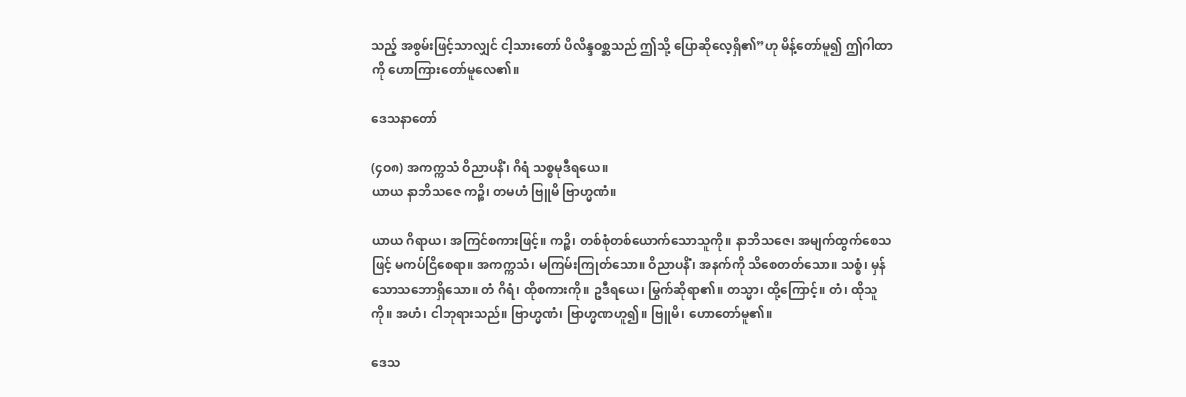သည့် အစွမ်းဖြင့်သာလျှင် ငါ့သားတော် ပိလိန္ဒဝစ္ဆသည် ဤသို့ ပြောဆိုလေ့ရှိ၏”ဟု မိန့်တော်မူ၍ ဤဂါထာကို ဟောကြားတော်မူလေ၏။

ဒေသနာတော်

(၄ဝ၈) အကက္ကသံ ဝိညာပနိံ၊ ဂိရံ သစ္စမုဒီရယေ။
ယာယ နာဘိသဇေ ကဉ္စိ၊ တမဟံ ဗြူမိ ဗြာဟ္မဏံ။

ယာယ ဂိရာယ၊ အကြင်စကားဖြင့်။ ကဉ္စိ၊ တစ်စုံတစ်ယောက်သောသူကို။ နာဘိသဇေ၊ အမျက်ထွက်စေသဖြင့် မကပ်ငြိစေရာ။ အကက္ကသံ၊ မကြမ်းကြုတ်သော။ ဝိညာပနိံ၊ အနက်ကို သိစေတတ်သော။ သစ္စံ၊ မှန်သောသဘောရှိသော။ တံ ဂိရံ၊ ထိုစကားကို။ ဥဒီရယေ၊ မြွက်ဆိုရာ၏။ တသ္မာ၊ ထို့ကြောင့်။ တံ၊ ထိုသူကို။ အဟံ၊ ငါဘုရားသည်။ ဗြာဟ္မဏံ၊ ဗြာဟ္မဏဟူ၍။ ဗြူမိ၊ ဟောတော်မူ၏။

ဒေသ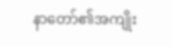နာတော်၏အကျိုး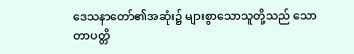ဒေသနာတော်၏အဆုံး၌ များစွာသောသူတို့သည် သောတာပတ္တိ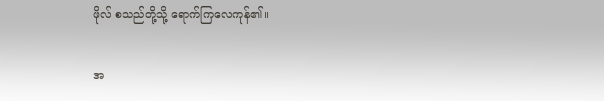ဖိုလ် စသည်တို့သို့ ရောက်ကြလေကုန်၏။

အ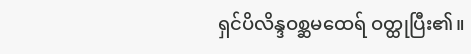ရှင်ပိလိန္ဒဝစ္ဆမထေရ် ဝတ္ထုပြီး၏။